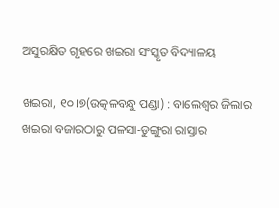ଅସୁରକ୍ଷିତ ଗୃହରେ ଖଇରା ସଂସ୍କୃତ ବିଦ୍ୟାଳୟ

ଖଇରା, ୧୦।୭(ଉତ୍କଳବନ୍ଧୁ ପଣ୍ଡା) : ବାଲେଶ୍ୱର ଜିଲାର ଖଇରା ବଜାରଠାରୁ ପଳସା-ଡୁଙ୍ଗୁରା ରାସ୍ତାର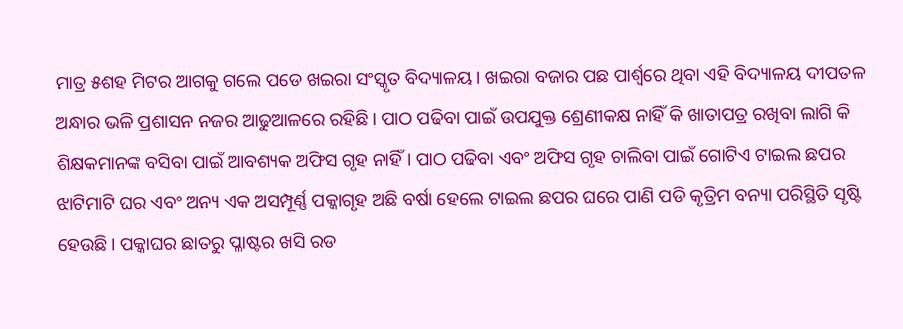ମାତ୍ର ୫ଶହ ମିଟର ଆଗକୁ ଗଲେ ପଡେ ଖଇରା ସଂସ୍କୃତ ବିଦ୍ୟାଳୟ। ଖଇରା ବଜାର ପଛ ପାର୍ଶ୍ୱରେ ଥିବା ଏହି ବିଦ୍ୟାଳୟ ଦୀପତଳ ଅନ୍ଧାର ଭଳି ପ୍ରଶାସନ ନଜର ଆଢୁଆଳରେ ରହିଛି। ପାଠ ପଢିବା ପାଇଁ ଉପଯୁକ୍ତ ଶ୍ରେଣୀକକ୍ଷ ନାହିଁ କି ଖାତାପତ୍ର ରଖିବା ଲାଗି କି ଶିକ୍ଷକମାନଙ୍କ ବସିବା ପାଇଁ ଆବଶ୍ୟକ ଅଫିସ ଗୃହ ନାହିଁ। ପାଠ ପଢିବା ଏବଂ ଅଫିସ ଗୃହ ଚାଲିବା ପାଇଁ ଗୋଟିଏ ଟାଇଲ ଛପର ଝାଟିମାଟି ଘର ଏବଂ ଅନ୍ୟ ଏକ ଅସମ୍ପୂର୍ଣ୍ଣ ପକ୍କାଗୃହ ଅଛି ବର୍ଷା ହେଲେ ଟାଇଲ ଛପର ଘରେ ପାଣି ପଡି କୃତ୍ରିମ ବନ୍ୟା ପରିସ୍ଥିତି ସୃଷ୍ଟି ହେଉଛି। ପକ୍କାଘର ଛାତରୁ ପ୍ଳାଷ୍ଟର ଖସି ରଡ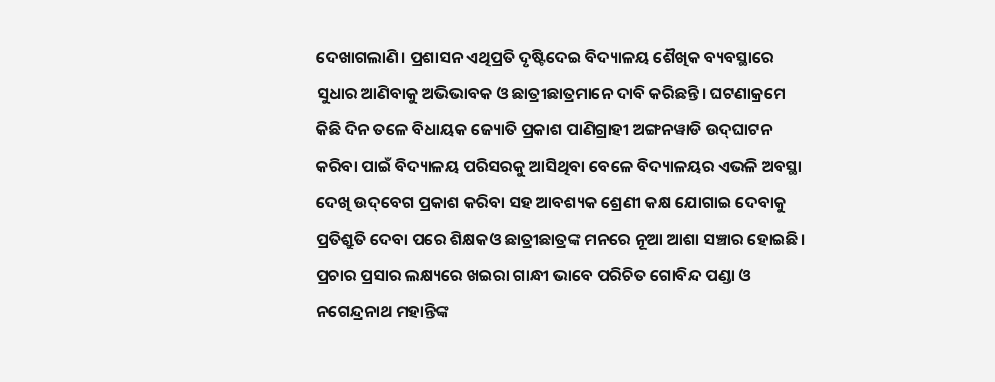ଦେଖାଗଲାଣି। ପ୍ରଶାସନ ଏଥିପ୍ରତି ଦୃଷ୍ଟିଦେଇ ବିଦ୍ୟାଳୟ ଶୈଖିକ ବ୍ୟବସ୍ଥାରେ ସୁଧାର ଆଣିବାକୁ ଅଭିଭାବକ ଓ ଛାତ୍ରୀଛାତ୍ରମାନେ ଦାବି କରିଛନ୍ତି। ଘଟଣାକ୍ରମେ କିଛି ଦିନ ତଳେ ବିଧାୟକ ଜ୍ୟୋତି ପ୍ରକାଶ ପାଣିଗ୍ରାହୀ ଅଙ୍ଗନୱାଡି ଉଦ୍‌ଘାଟନ କରିବା ପାଇଁ ବିଦ୍ୟାଳୟ ପରିସରକୁ ଆସିଥିବା ବେଳେ ବିଦ୍ୟାଳୟର ଏଭଳି ଅବସ୍ଥା ଦେଖି ଉଦ୍‌ବେଗ ପ୍ରକାଶ କରିବା ସହ ଆବଶ୍ୟକ ଶ୍ରେଣୀ କକ୍ଷ ଯୋଗାଇ ଦେବାକୁ ପ୍ରତିଶ୍ରୁତି ଦେବା ପରେ ଶିକ୍ଷକଓ ଛାତ୍ରୀଛାତ୍ରଙ୍କ ମନରେ ନୂଆ ଆଶା ସଞ୍ଚାର ହୋଇଛି।
ପ୍ରଚାର ପ୍ରସାର ଲକ୍ଷ୍ୟରେ ଖଇରା ଗାନ୍ଧୀ ଭାବେ ପରିଚିତ ଗୋବିନ୍ଦ ପଣ୍ଡା ଓ ନଗେନ୍ଦ୍ରନାଥ ମହାନ୍ତିଙ୍କ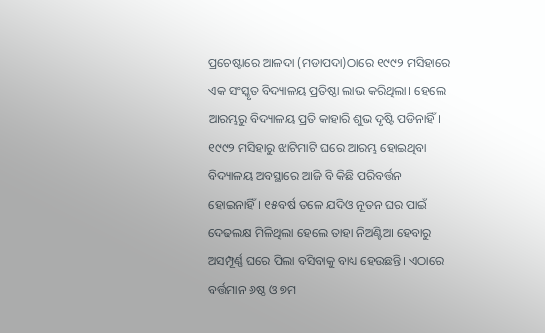ପ୍ରଚେଷ୍ଟାରେ ଆଳଦା (ମଡାପଦା)ଠାରେ ୧୯୯୨ ମସିହାରେ ଏକ ସଂସ୍କୃତ ବିଦ୍ୟାଳୟ ପ୍ରତିଷ୍ଠା ଲାଭ କରିଥିଲା। ହେଲେ ଆରମ୍ଭରୁ ବିଦ୍ୟାଳୟ ପ୍ରତି କାହାରି ଶୁଭ ଦୃଷ୍ଟି ପଡିନାହିଁ। ୧୯୯୨ ମସିହାରୁ ଝାଟିମାଟି ଘରେ ଆରମ୍ଭ ହୋଇଥିବା ବିଦ୍ୟାଳୟ ଅବସ୍ଥାରେ ଆଜି ବି କିଛି ପରିବର୍ତ୍ତନ ହୋଇନାହିଁ। ୧୫ବର୍ଷ ତଳେ ଯଦିଓ ନୂତନ ଘର ପାଇଁ ଦେଢଲକ୍ଷ ମିଳିଥିଲା ହେଲେ ତାହା ନିଅଣ୍ଟିଆ ହେବାରୁ ଅସମ୍ପୂର୍ଣ୍ଣ ଘରେ ପିଲା ବସିବାକୁ ବାଧ୍ୟ ହେଉଛନ୍ତି। ଏଠାରେ ବର୍ତ୍ତମାନ ୬ଷ୍ଠ ଓ ୭ମ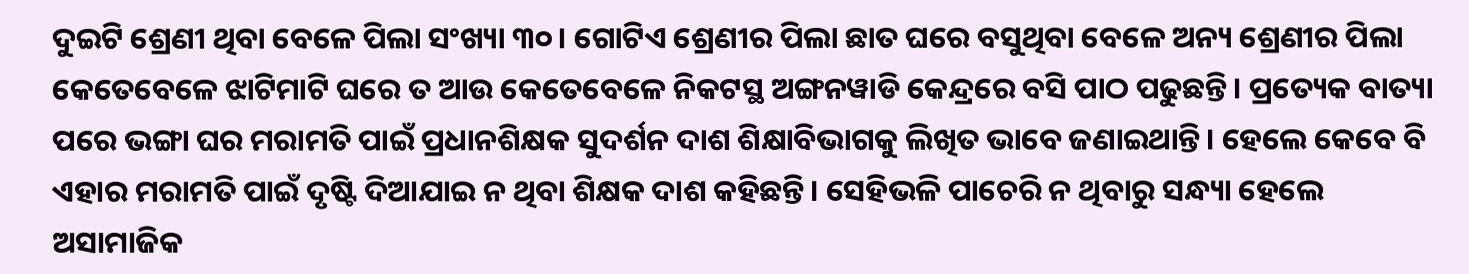ଦୁଇଟି ଶ୍ରେଣୀ ଥିବା ବେଳେ ପିଲା ସଂଖ୍ୟା ୩୦। ଗୋଟିଏ ଶ୍ରେଣୀର ପିଲା ଛାତ ଘରେ ବସୁଥିବା ବେଳେ ଅନ୍ୟ ଶ୍ରେଣୀର ପିଲା କେତେବେଳେ ଝାଟିମାଟି ଘରେ ତ ଆଉ କେତେବେଳେ ନିକଟସ୍ଥ ଅଙ୍ଗନୱାଡି କେନ୍ଦ୍ରରେ ବସି ପାଠ ପଢୁଛନ୍ତି। ପ୍ରତ୍ୟେକ ବାତ୍ୟା ପରେ ଭଙ୍ଗା ଘର ମରାମତି ପାଇଁ ପ୍ରଧାନଶିକ୍ଷକ ସୁଦର୍ଶନ ଦାଶ ଶିକ୍ଷାବିଭାଗକୁ ଲିଖିତ ଭାବେ ଜଣାଇଥାନ୍ତି। ହେଲେ କେବେ ବି ଏହାର ମରାମତି ପାଇଁ ଦୃଷ୍ଟି ଦିଆଯାଇ ନ ଥିବା ଶିକ୍ଷକ ଦାଶ କହିଛନ୍ତି। ସେହିଭଳି ପାଚେରି ନ ଥିବାରୁ ସନ୍ଧ୍ୟା ହେଲେ ଅସାମାଜିକ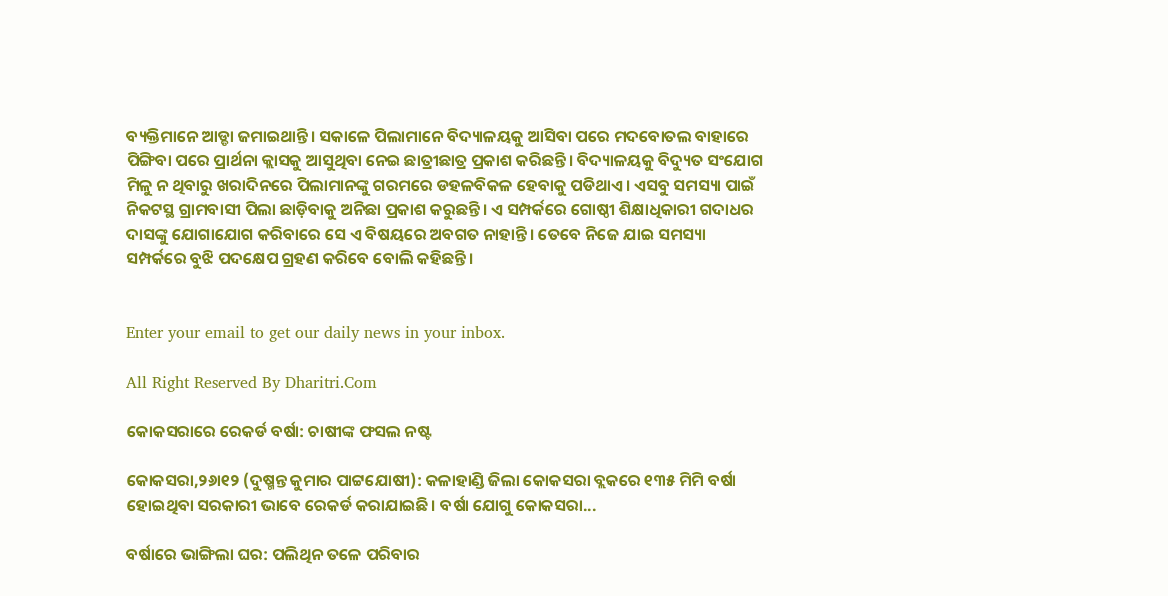ବ୍ୟକ୍ତିମାନେ ଆଡ୍ଡା ଜମାଇଥାନ୍ତି। ସକାଳେ ପିଲାମାନେ ବିଦ୍ୟାଳୟକୁ ଆସିବା ପରେ ମଦବୋତଲ ବାହାରେ ପିଙ୍ଗିବା ପରେ ପ୍ରାର୍ଥନା କ୍ଲାସକୁ ଆସୁଥିବା ନେଇ ଛାତ୍ରୀଛାତ୍ର ପ୍ରକାଶ କରିଛନ୍ତି। ବିଦ୍ୟାଳୟକୁ ବିଦ୍ୟୁତ ସଂଯୋଗ ମିଳୁ ନ ଥିବାରୁ ଖରାଦିନରେ ପିଲାମାନଙ୍କୁ ଗରମରେ ଡହଳବିକଳ ହେବାକୁ ପଡିଥାଏ। ଏସବୁ ସମସ୍ୟା ପାଇଁ ନିକଟସ୍ଥ ଗ୍ରାମବାସୀ ପିଲା ଛାଡ଼ିବାକୁ ଅନିଛା ପ୍ରକାଶ କରୁଛନ୍ତି। ଏ ସମ୍ପର୍କରେ ଗୋଷ୍ଠୀ ଶିକ୍ଷାଧିକାରୀ ଗଦାଧର ଦାସଙ୍କୁ ଯୋଗାଯୋଗ କରିବାରେ ସେ ଏ ବିଷୟରେ ଅବଗତ ନାହାନ୍ତି। ତେବେ ନିଜେ ଯାଇ ସମସ୍ୟା ସମ୍ପର୍କରେ ବୁଝି ପଦକ୍ଷେପ ଗ୍ରହଣ କରିବେ ବୋଲି କହିଛନ୍ତି।


Enter your email to get our daily news in your inbox.

All Right Reserved By Dharitri.Com

କୋକସରାରେ ରେକର୍ଡ ବର୍ଷା: ଚାଷୀଙ୍କ ଫସଲ ନଷ୍ଟ

କୋକସରା,୨୬ା୧୨ (ଦୁଷ୍ମନ୍ତ କୁମାର ପାଟ୍ଟଯୋଷୀ): କଳାହାଣ୍ଡି ଜିଲା କୋକସରା ବ୍ଲକରେ ୧୩୫ ମିମି ବର୍ଷା ହୋଇଥିବା ସରକାରୀ ଭାବେ ରେକର୍ଡ କରାଯାଇଛି। ବର୍ଷା ଯୋଗୁ କୋକସରା...

ବର୍ଷାରେ ଭାଙ୍ଗିଲା ଘର: ପଲିଥିନ ତଳେ ପରିବାର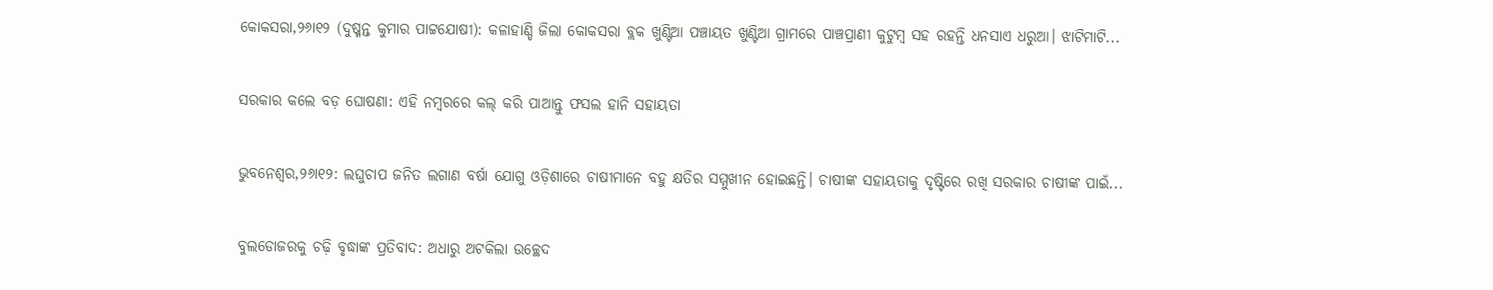କୋକସରା,୨୬ା୧୨ (ଦୁଷ୍ମନ୍ତ କୁମାର ପାଟ୍ଟଯୋଷୀ): କଳାହାଣ୍ଡି ଜିଲା କୋକସରା ବ୍ଲକ ଖୁଣ୍ଟିଆ ପଞ୍ଚାୟତ ଖୁଣ୍ଟିଆ ଗ୍ରାମରେ ପାଞ୍ଚପ୍ରାଣୀ କୁଟୁମ୍ବ ସହ ରହନ୍ତି ଧନସାଏ ଧରୁଆ। ଝାଟିମାଟି...

ସରକାର କଲେ ବଡ଼ ଘୋଷଣା: ଏହି ନମ୍ବରରେ କଲ୍‌ କରି ପାଆନ୍ତୁ ଫସଲ ହାନି ସହାୟତା

ଭୁବନେଶ୍ୱର,୨୬ା୧୨: ଲଘୁଚାପ ଜନିତ ଲଗାଣ ବର୍ଷା ଯୋଗୁ ଓଡ଼ିଶାରେ ଚାଷୀମାନେ ବହୁ କ୍ଷତିର ସମ୍ମୁଖୀନ ହୋଇଛନ୍ତି। ଚାଷୀଙ୍କ ସହାୟତାକୁ ଦୃଷ୍ଟିରେ ରଖି ସରକାର ଚାଷୀଙ୍କ ପାଇଁ...

ବୁଲଡୋଜରକୁ ଚଢ଼ି ବୃଦ୍ଧାଙ୍କ ପ୍ରତିବାଦ: ଅଧାରୁ ଅଟକିଲା ଉଚ୍ଛେଦ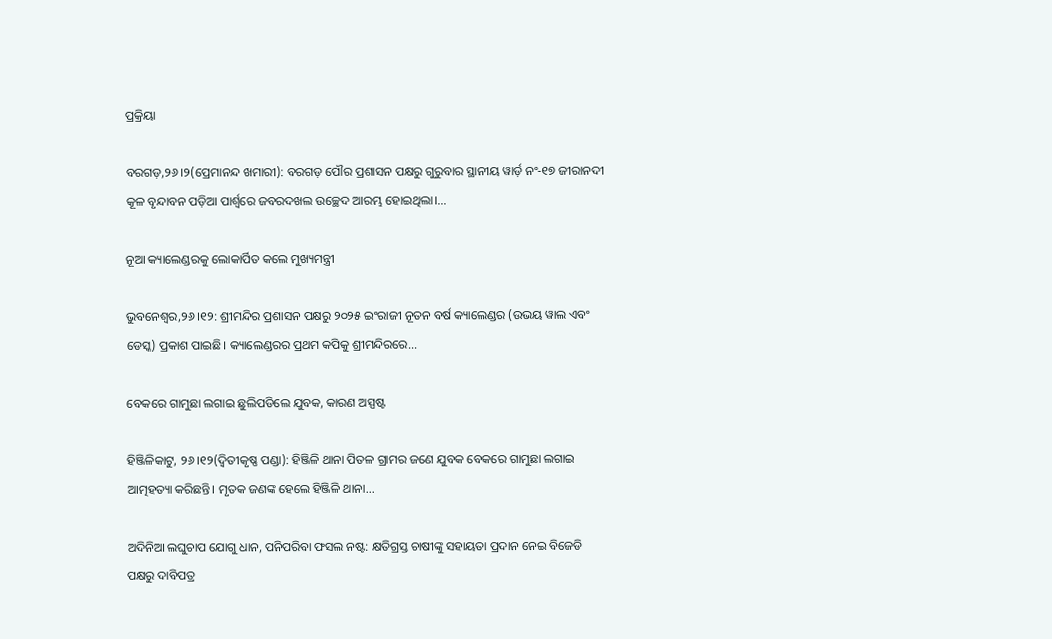ପ୍ରକ୍ରିୟା

ବରଗଡ଼,୨୬।୨(ପ୍ରେମାନନ୍ଦ ଖମାରୀ): ବରଗଡ଼ ପୌର ପ୍ରଶାସନ ପକ୍ଷରୁ ଗୁରୁବାର ସ୍ଥାନୀୟ ୱାର୍ଡ଼ ନଂ-୧୭ ଜୀରାନଦୀ କୂଳ ବୃନ୍ଦାବନ ପଡ଼ିଆ ପାର୍ଶ୍ୱରେ ଜବରଦଖଲ ଉଚ୍ଛେଦ ଆରମ୍ଭ ହୋଇଥିଲା।...

ନୂଆ କ୍ୟାଲେଣ୍ଡରକୁ ଲୋକାର୍ପିତ କଲେ ମୁଖ୍ୟମନ୍ତ୍ରୀ

ଭୁବନେଶ୍ୱର,୨୬।୧୨: ଶ୍ରୀମନ୍ଦିର ପ୍ରଶାସନ ପକ୍ଷରୁ ୨୦୨୫ ଇଂରାଜୀ ନୂତନ ବର୍ଷ କ୍ୟାଲେଣ୍ଡର (ଉଭୟ ୱାଲ ଏବଂ ଡେସ୍କ) ପ୍ରକାଶ ପାଇଛି। କ୍ୟାଲେଣ୍ଡରର ପ୍ରଥମ କପିକୁ ଶ୍ରୀମନ୍ଦିରରେ...

ବେକରେ ଗାମୁଛା ଲଗାଇ ଛୁଲିପଡିଲେ ଯୁବକ, କାରଣ ଅସ୍ପଷ୍ଟ

ହିଞ୍ଜିଳିକାଟୁ, ୨୬।୧୨(ଦ୍ବିତୀକୃଷ୍ଣ ପଣ୍ଡା): ହିଞ୍ଜିଳି ଥାନା ପିତଳ ଗ୍ରାମର ଜଣେ ଯୁବକ ବେକରେ ଗାମୁଛା ଲଗାଇ ଆତ୍ମହତ୍ୟା କରିଛନ୍ତି। ମୃତକ ଜଣଙ୍କ ହେଲେ ହିଞ୍ଜିଳି ଥାନା...

ଅଦିନିଆ ଲଘୁଚାପ ଯୋଗୁ ଧାନ, ପନିପରିବା ଫସଲ ନଷ୍ଟ: କ୍ଷତିଗ୍ରସ୍ତ ଚାଷୀଙ୍କୁ ସହାୟତା ପ୍ରଦାନ ନେଇ ବିଜେଡି ପକ୍ଷରୁ ଦାବିପତ୍ର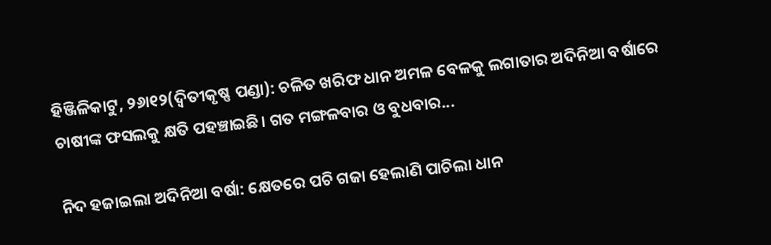ହିଞ୍ଜିଳିକାଟୁ, ୨୬ା୧୨(ଦ୍ବିତୀକୃଷ୍ଣ ପଣ୍ଡା): ଚଳିତ ଖରିଫ ଧାନ ଅମଳ ବେଳକୁ ଲଗାତାର ଅଦିନିଆ ବର୍ଷାରେ ଚାଷୀଙ୍କ ଫସଲକୁ କ୍ଷତି ପହଞ୍ଚାଇଛି। ଗତ ମଙ୍ଗଳବାର ଓ ବୁଧବାର...

ନିଦ ହଜାଇଲା ଅଦିନିଆ ବର୍ଷା: କ୍ଷେତରେ ପଚି ଗଜା ହେଲାଣି ପାଚିଲା ଧାନ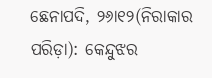ଛେନାପଦି, ୨୬ା୧୨(ନିରାକାର ପରିଡ଼ା): କେନ୍ଦୁଝର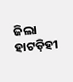ଜିଲା ହାଟଡ଼ିହୀ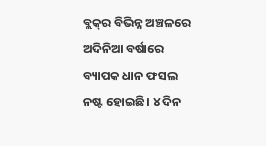ବ୍ଲକ୍‌ର ବିଭିନ୍ନ ଅଞ୍ଚଳରେ ଅଦିନିଆ ବର୍ଷାରେ ବ୍ୟାପକ ଧାନ ଫସଲ ନଷ୍ଟ ହୋଇଛି। ୪ ଦିନ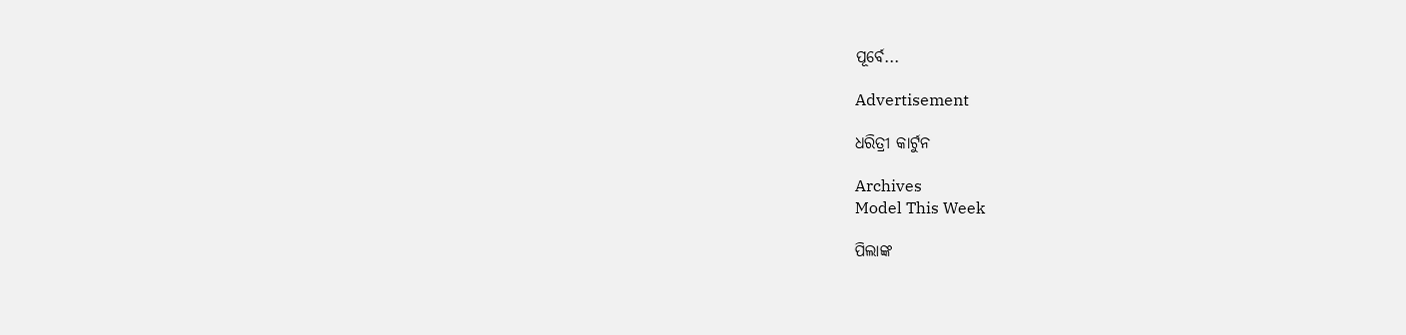ପୂର୍ବେ...

Advertisement

ଧରିତ୍ରୀ କାର୍ଟୁନ

Archives
Model This Week

ପିଲାଙ୍କ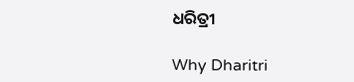ଧରିତ୍ରୀ

Why Dharitri